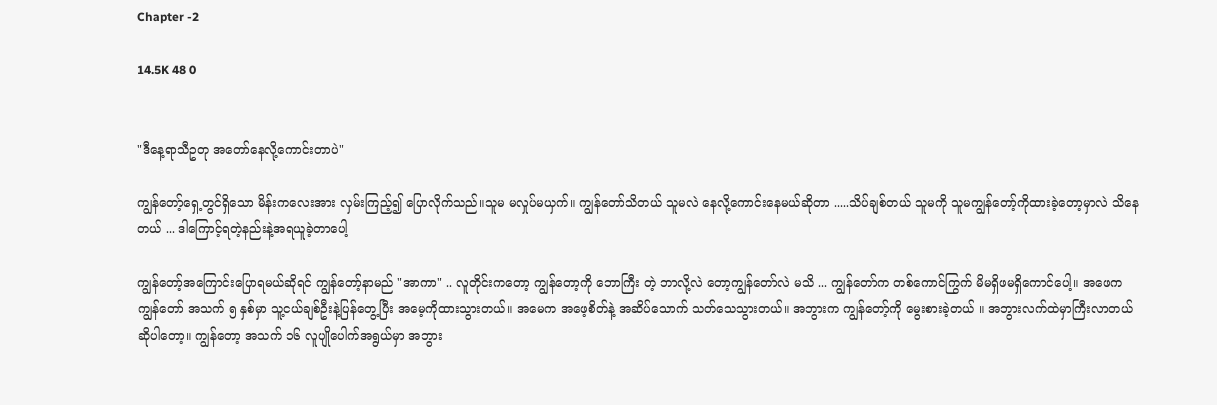Chapter -2

14.5K 48 0


"ဒီနေ့ရာသီဥတု အတော်နေလို့ကောင်းတာပဲ"

ကျွန်တော့်ရှေ့‌တွင်ရှိသော မိန်းကလေးအား လှမ်းကြည့်၍ ပြောလိုက်သည်။သူမ မလှုပ်မယှက်။ ကျွန်တော်သိတယ် သူမလဲ နေလို့ကောင်းနေမယ်ဆိုတာ .....သိပ်ချစ်တယ် သူမကို သူမကျွန်တော့်ကိုထားခဲ့တော့မှာလဲ သိနေတယ် ... ဒါကြောင့်ရတဲ့နည်းနဲ့အရယူခဲ့တာပေါ့

ကျွန်တော့်အကြောင်းပြောရမယ်ဆိုရင် ကျွန်တော့်နာမည် "အာကာ" .. လူတိုင်းကတော့ ကျွန်တော့ကို ဘောကြီး တဲ့ ဘာလို့လဲ တော့ကျွန်တော်လဲ မသိ ... ကျွန်တော်က တစ်ကောင်ကြွက် မိမရှိဖမရှိကောင်ပေါ့။ အဖေက ကျွန်တော် အသက် ၅ နှစ်မှာ သူ့ငယ်ချစ်ဦးနဲ့ပြန်တွေ့ပြီး အမေ့ကိုထားသွားတယ်။ အမေက အဖေ့စိတ်နဲ့ အဆိပ်သောက် သတ်သေသွားတယ်။ အဘွားက ကျွန်တော့်ကို မွေးစားခဲ့တယ် ။ အဘွားလက်ထဲမှာကြီးလာတယ်ဆိုပါတော့။ ကျွန်တော့ အသက် ၁၆ လူပျိုပေါက်အရွယ်မှာ အဘွား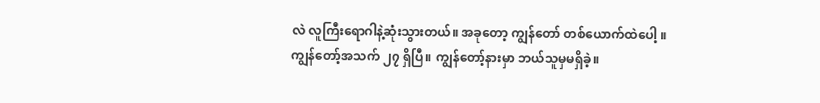လဲ လူကြီးရောဂါနဲ့ဆုံးသွားတယ်။ အခုတော့ ကျွန်တော် တစ်ယောက်ထဲပေါ့ ။ ကျွန်တော့်အသက် ၂၇ ရှိပြီ။ ကျွန်တော့်နားမှာ ဘယ်သူမှမရှိခဲ့။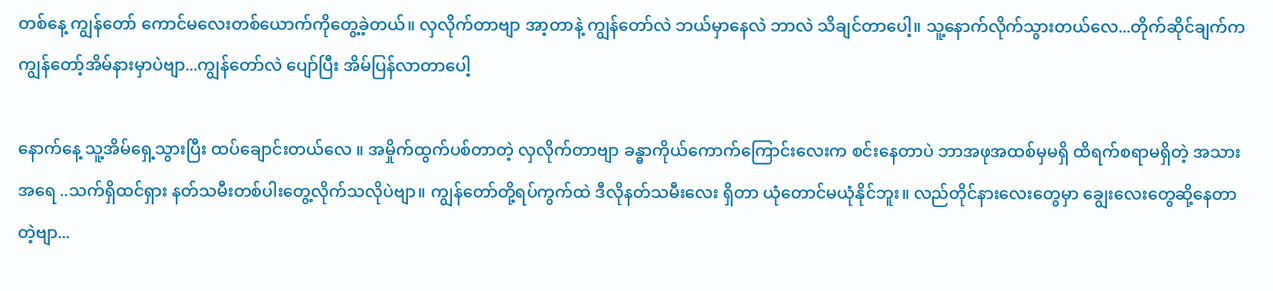တစ်နေ့ ကျွန်တော် ကောင်မလေးတစ်ယောက်ကိုတွေ့ခဲ့တယ်။ လှလိုက်တာဗျာ အာ့တာနဲ့ ကျွန်တော်လဲ ဘယ်မှာနေလဲ ဘာလဲ သိချင်တာပေါ့။ သူ့နောက်လိုက်သွားတယ်လေ...တိုက်ဆိုင်ချက်က ကျွန်တော့်အိမ်နားမှာပဲဗျာ...ကျွန်တော်လဲ ပျော်ပြီး အိမ်ပြန်လာတာပေါ့

နောက်နေ့ သူ့အိမ်ရှေ့သွားပြီး ထပ်ချောင်းတယ်လေ ။ အမှိုက်ထွက်ပစ်တာတဲ့ လှလိုက်တာဗျာ ခန္ဓာကိုယ်ကောက်ကြောင်းလေးက စင်းနေတာပဲ ဘာအဖုအထစ်မှမရှိ ထိရက်စရာမရှိတဲ့ အသားအရေ ..သက်ရှိထင်ရှား နတ်သမီးတစ်ပါးတွေ့လိုက်သလိုပဲဗျာ။ ကျွန်တော်တို့ရပ်ကွက်ထဲ ဒီလိုနတ်သမီးလေး ရှိတာ ယုံတောင်မယုံနိုင်ဘူး။ လည်တိုင်နားလေးတွေမှာ ချွေးလေးတွေဆို့နေတာတဲ့ဗျာ...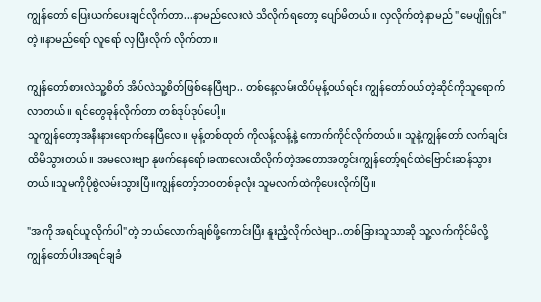ကျွန်တော် ပြေးယက်ပေးချင်လိုက်တာ...နာမည်‌လေးလဲ သိလိုက်ရတော့ ပျော်မိတယ်။ လှလိုက်တဲ့နာမည် "မေပျိုရှင်း" တဲ့။နာမည်ရော် လူရော် လှပြီးလိုက် လိုက်တာ။

ကျွန်တော်စားလဲသူ့စိတ် အိပ်လဲသူ့စိတ်ဖြစ်နေပြီဗျာ.. တစ်နေ့လမ်းထိပ်မုန့်ဝယ်ရင်း ကျွန်တော်ဝယ်တဲ့ဆိုင်ကိုသူရောက်လာတယ်။ ရင်တွေခုန်လိုက်တာ တစ်ဒုပ်ဒုပ်ပေါ့။
သူကျွန်တော့အနီးနားရောက်နေပြီလေ။ မုန့်တစ်ထုတ် ကိုလန့်လန့်နဲ့ ကောက်ကိုင်လိုက်တယ်။ သူနဲ့ကျွန်တော် လက်ချင်းထိမိသွားတယ်။ အမလေးဗျာ နုဖက်နေရော်၊ခဏလေးထိလိုက်တဲ့အတောအတွင်းကျွန်တော့်ရင်ထဲဗြောင်းဆန်သွားတယ်။သူမကိုပိုစွဲလမ်းသွားပြီ။ကျွန်တော့်ဘဝတစ်ခုလုံး သူမလက်ထဲကိုပေးလိုက်ပြီ။

"အကို အရင်ယူလိုက်ပါ"တဲ့ ဘယ်လောက်ချစ်ဖို့ကောင်းပြီး နူးညံ့လိုက်လဲဗျာ..တစ်ခြားသူသာဆို သူ့လက်ကိုင်မိလို့ ကျွန်တော်ပါးအရင်ချခံ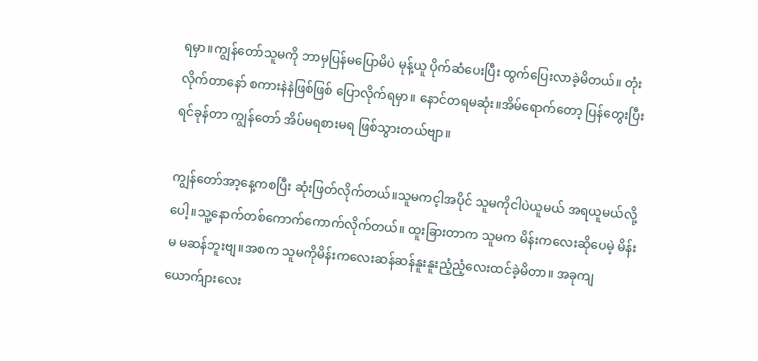ရမှာ။ကျွန်တော်သူမကို ဘာမှပြန်မပြောမိပဲ မုန့်ယူ ပိုက်ဆံပေးပြီး ထွက်ပြေးလာခဲ့မိတယ်။ တုံးလိုက်တာနော် စကားနဲနဲဖြစ်ဖြစ် ပြောလိုက်ရမှာ။ နောင်တရမဆုံး။အိမ်ရောက်တော့ ပြန်တွေးပြီး ရင်ခုန်တာ ကျွန်တော် အိပ်မရစားမရ ဖြစ်သွားတယ်ဗျာ။

ကျွန်တော်အာ့နေ့ကစပြီး ဆုံးဖြတ်လိုက်တယ်။သူမကင့ါအပိုင် သူမကိုငါပဲယူမယ် အရယူမယ်လို့ပေါ့။သူ့နောက်တစ်ကောက်ကောက်လိုက်တယ်။ ထူးခြားတာက သူမက မိန်းကလေးဆိုပေမဲ့ မိန်းမ မဆန်ဘူးဗျ။အစက သူမကိုမိန်းကလေးဆန်ဆန်နူးနူးညံ့ညံ့လေးထင်ခဲ့မိတာ။ အခုကျ ယောက်ျားလေး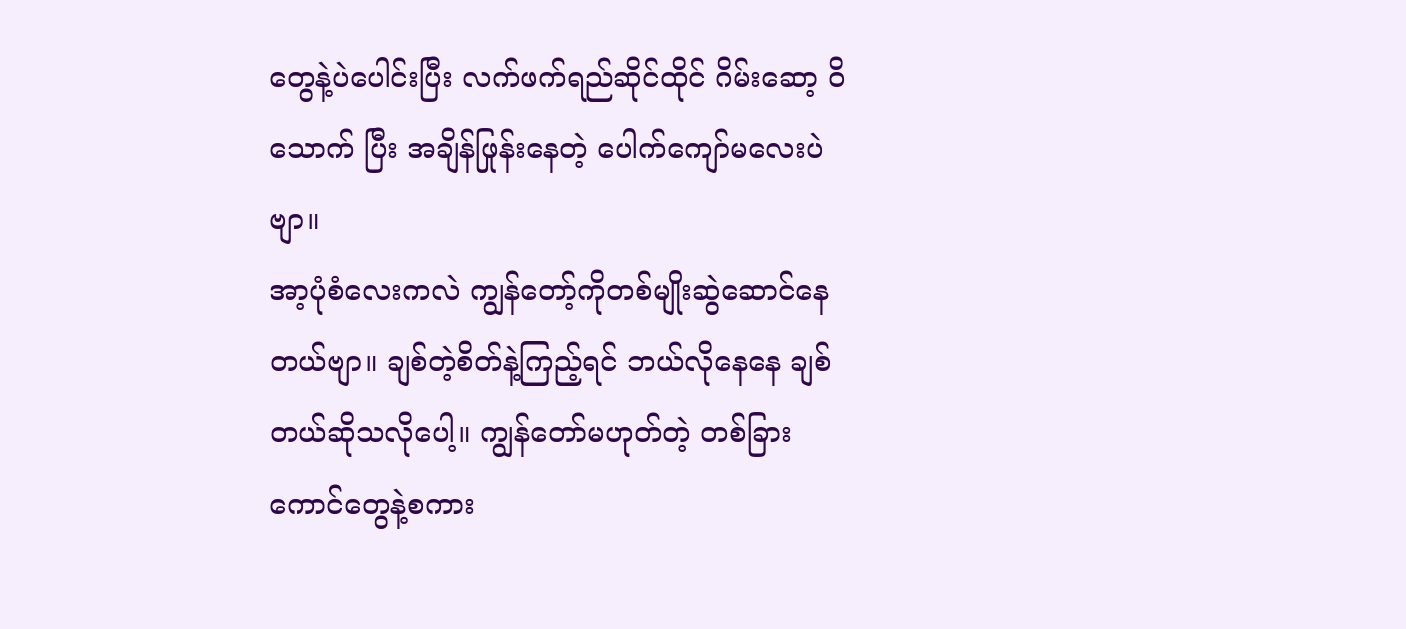တွေနဲ့ပဲပေါင်းပြီး လက်ဖက်ရည်ဆိုင်ထိုင် ဂိမ်းဆော့ ဝိသောက် ပြီး အချိန်ဖြုန်းနေတဲ့ ပေါက်ကျော်မလေးပဲဗျာ။
အာ့ပုံစံလေးကလဲ ကျွန်တော့်ကိုတစ်မျိုးဆွဲဆောင်နေတယ်ဗျာ။ ချစ်တဲ့စိတ်နဲ့ကြည့်ရင် ဘယ်လိုနေနေ ချစ်တယ်ဆိုသလိုပေါ့။ ကျွန်တော်မဟုတ်တဲ့ တစ်ခြားကောင်တွေနဲ့စကား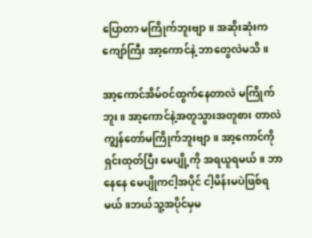ပြောတာ မကြိုက်ဘူးဗျာ။ အဆိုးဆုံးက ကျော်ကြီး အာ့ကောင်နဲ့ ဘာတွေလဲမသိ။

အာ့ကောင်အိမ်ဝင်ထွက်နေတာလဲ မကြိုက်ဘူး။ အာ့ကောင်နဲ့အတူသွားအတူစား တာလဲ ကျွန်တော်မကြိုက်ဘူးဗျာ။ အာ့ကောင်ကိုရှင်းထုတ်ပြီး မေပျို့ကို အရယူရမယ်။ ဘာနေနေ မေပျိုကငါ့အပိုင် ငါ့မိန်းမပဲဖြစ်ရမယ်။ဘယ်သူ့အပိုင်မှမ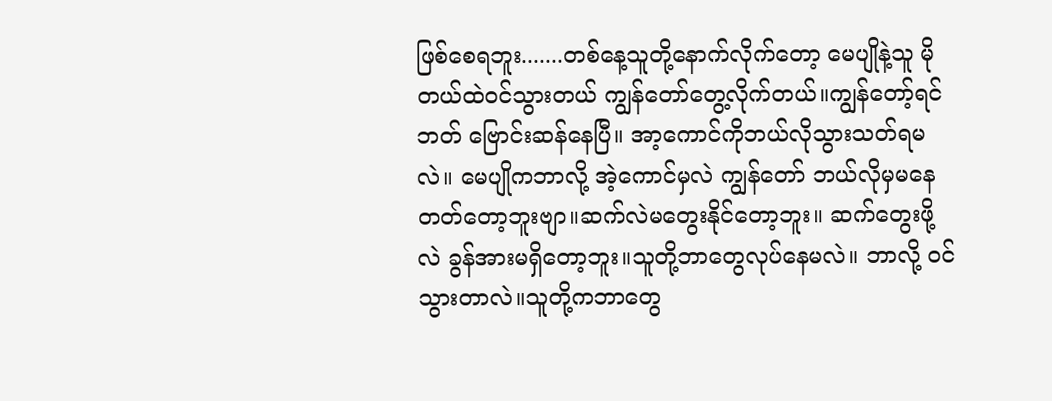ဖြစ်စေရဘူး.......တစ်နေ့သူတို့နောက်လိုက်တော့ မေပျိုနဲ့သူ မိုတယ်ထဲဝင်သွားတယ် ကျွန်တော်တွေ့လိုက်တယ်။ကျွန်တော့်ရင်ဘတ် ဗြောင်းဆန်နေပြီ။ အာ့ကောင်ကိုဘယ်လိုသွားသတ်ရမလဲ။ မေပျိုကဘာလို့ အဲ့ကောင်မှလဲ ကျွန်တော် ဘယ်လိုမှမနေတတ်တော့ဘူးဗျာ။ဆက်လဲမတွေးနိုင်တော့ဘူး။ ဆက်တွေးဖို့လဲ ခွန်အားမရှိတော့ဘူး။သူတို့ဘာတွေလုပ်နေမလဲ။ ဘာလို့ ဝင်သွားတာလဲ။သူတို့ကဘာတွေ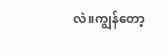လဲ။ကျွန်တော့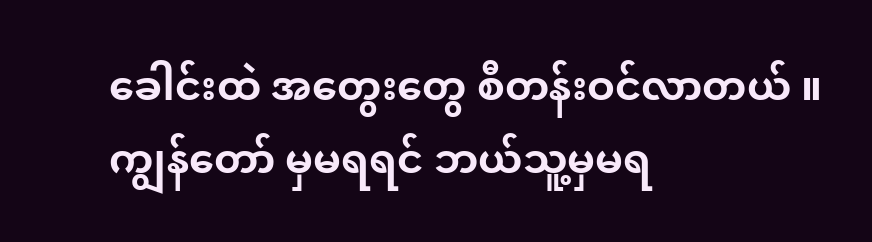ခေါင်းထဲ အတွေးတွေ စီတန်းဝင်လာတယ် ။ ကျွန်တော် မှမရရင် ဘယ်သူ့မှမရ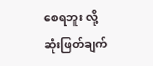စေရဘူး လို့ ဆုံးဖြတ်ချက်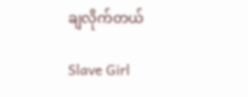ချလိုက်တယ်

Slave Girl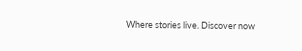Where stories live. Discover now